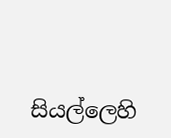සියල්ලෙහි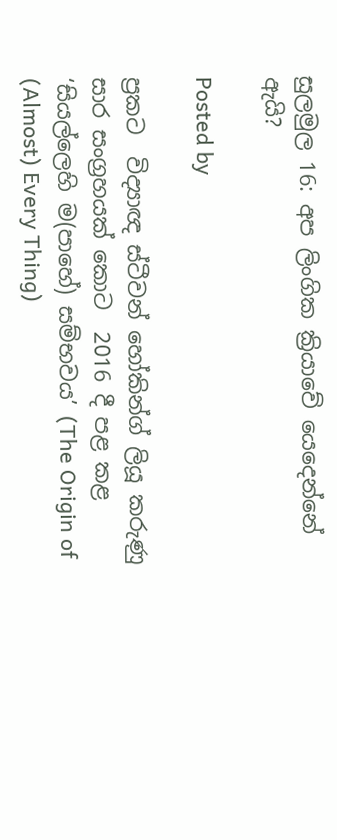සුලමුල 16: අප ලිංගික ක්‍රියාවේ යෙදෙන්නේ ඇයි?

Posted by

ප්‍රකට  විද්‍යාඥ ස්ටීවන් හෝකින්ග් ලියූ කරුණු සාර සංග්‍රහයක් කොට  2016 දී පළ කළ  ‘සියල්ලෙහි ම(පාහේ) සම්භවය’ (The Origin of (Almost) Every Thing)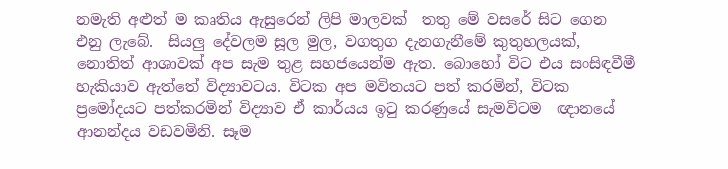නමැති අළුත් ම කෘතිය ඇසුරෙන් ලිපි මාලවක්  තතු මේ වසරේ සිට ගෙන එනු ලැබේ.  සියලු දේවලම සූල මුල, වගතුග දැනගැනීමේ කුතුහලයක්, නොතිත් ආශාවක් අප සැම තුළ සහජයෙන්ම ඇත. බොහෝ විට එය සංසිඳවීමී හැකියාව ඇත්තේ විද්‍යාවටය. විටක අප මවිතයට පත් කරමින්, විටක ප්‍රමෝදයට පත්කරමින් විද්‍යාව ඒ කාර්යය ඉටු කරණුයේ සැමවිටම  ඥානයේ ආනන්දය වඩවමිනි. සෑම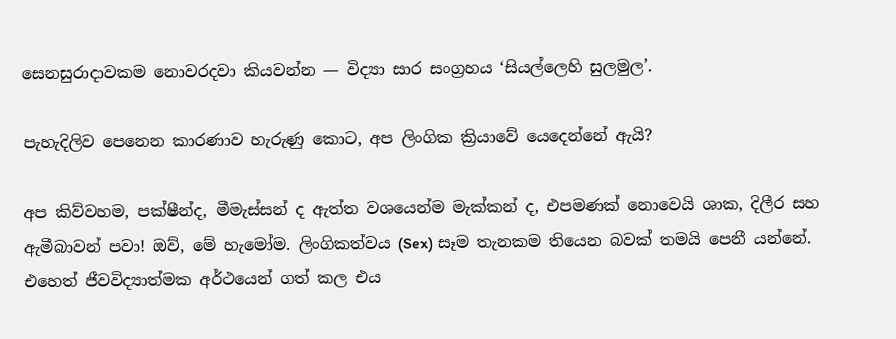සෙනසුරාදාවකම නොවරදවා කියවන්න — විද්‍යා සාර සංග්‍රහය ‘සියල්ලෙහි සුලමුල’.

පැහැදිලිව පෙනෙන කාරණාව හැරුණු කොට, අප ලිංගික ක්‍රියාවේ යෙදෙන්නේ ඇයි?

අප කිව්වහම, පක්ෂීන්ද, මීමැස්සන් ද ඇත්ත වශයෙන්ම මැක්කන් ද, එපමණක් නොවෙයි ශාක, දිලීර සහ ඇමීබාවන් පවා! ඔව්, මේ හැමෝම. ලිංගිකත්වය (Sex) සෑම තැනකම තියෙන බවක් තමයි පෙනී යන්නේ. එහෙත් ජීවවිද්‍යාත්මක අර්ථයෙන් ගත් කල එය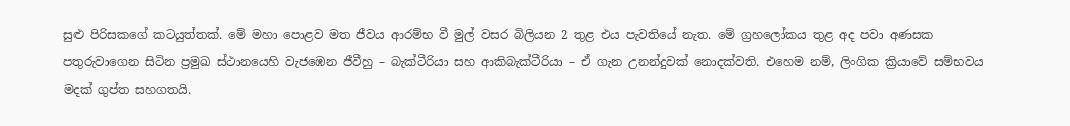සුළු පිරිසකගේ කටයුත්තක්. මේ මහා පොළව මත ජීවය ආරම්භ වී මුල් වසර බිලියන 2 තුළ එය පැවතියේ නැත. මේ ග්‍රහලෝකය තුළ අද පවා අණසක පතුරුවාගෙන සිටින ප්‍රමුඛ ස්ථානයෙහි වැජඹෙන ජීවීහු – බැක්ටීරියා සහ ආකිබැක්ටීරියා – ඒ ගැන උනන්දුවක් නොදක්වති. එහෙම නම්, ලිංගික ක්‍රියාවේ සම්භවය මදක් ගුප්ත සහගතයි.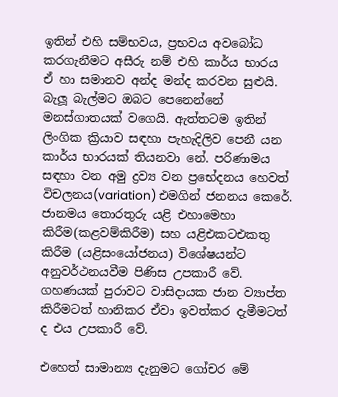ඉතින් එහි සම්භවය, ප්‍රභවය අවබෝධ කරගැනීමට අසීරු නම් එහි කාර්ය භාරය  ඒ හා සමානව අන්ද මන්ද කරවන සුළුයි. බැලූ බැල්මට ඔබට පෙනෙන්නේ මනස්ගාතයක් වගෙයි. ඇත්තටම ඉතින් ලිංගික ක්‍රියාව සඳහා පැහැදිලිව පෙනී යන කාර්ය භාරයක් තියනවා නේ. පරිණාමය සඳහා වන අමු ද්‍රව්‍ය වන ප්‍රභේදනය හෙවත් විචලනය(variation) එමගින් ජනනය කෙරේ. ජානමය තොරතුරු යළි එහාමෙහා කිරීම(කළවම්කිරීම) සහ යළිඑකටඑකතු කිරීම (යළිසංයෝජනය) විශේෂයන්ට අනුවර්ථනයවීම පිණිස උපකාරී වේ. ගහණයක් පුරාවට වාසිදායක ජාන ව්‍යාප්ත කිරීමටත් හානිකර ඒවා ඉවත්කර දැමීමටත් ද එය උපකාරී වේ.

එහෙත් සාමාන්‍ය දැනුමට ගෝචර මේ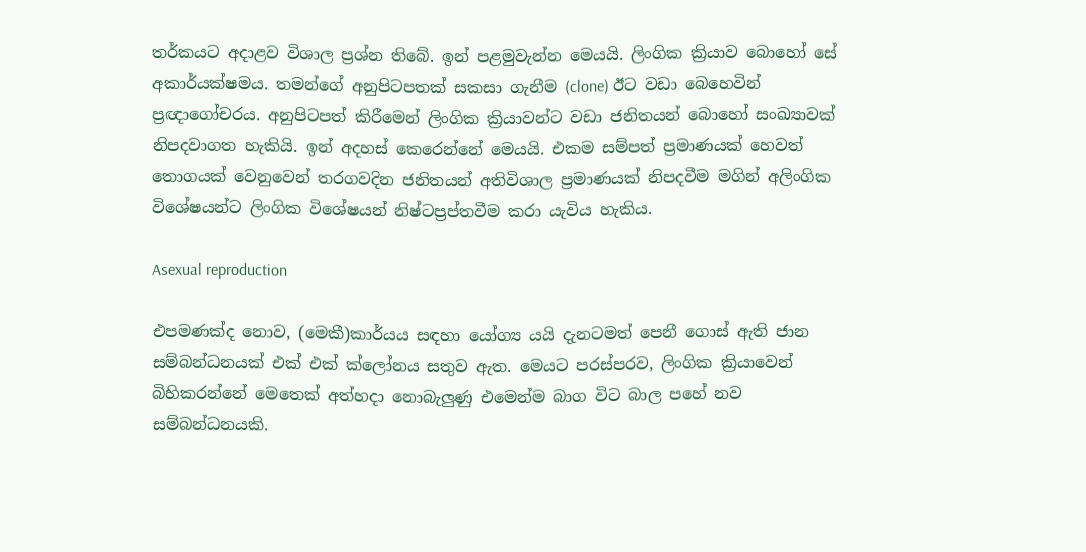තර්කයට අදාළව විශාල ප්‍රශ්න තිබේ. ඉන් පළමුවැන්න මෙයයි. ලිංගික ක්‍රියාව බොහෝ සේ අකාර්යක්ෂමය. තමන්ගේ අනුපිටපතක් සකසා ගැනීම (clone) ඊට වඩා බෙහෙවින් ප්‍රඥාගෝචරය. අනුපිටපත් කිරීමෙන් ලිංගික ක්‍රියාවන්ට වඩා ජනිතයන් බොහෝ සංඛ්‍යාවක් නිපදවාගත හැකියි. ඉන් අදහස් කෙරෙන්නේ මෙයයි. එකම සම්පත් ප්‍රමාණයක් හෙවත් තොගයක් වෙනුවෙන් තරගවදින ජනිතයන් අතිවිශාල ප්‍රමාණයක් නිපදවීම මගින් අලිංගික විශේෂයන්ට ලිංගික විශේෂයන් නිෂ්ටප්‍රප්තවීම කරා යැවිය හැකිය.

Asexual reproduction

එපමණක්ද නොව, (මෙකී)කාර්යය සඳහා යෝග්‍ය යයි දැනටමත් පෙනී ගොස් ඇති ජාන සම්බන්ධනයක් එක් එක් ක්ලෝනය සතුව ඇත. මෙයට පරස්පරව, ලිංගික ක්‍රියාවෙන් බිහිකරන්නේ මෙතෙක් අත්හදා නොබැලුණු එමෙන්ම බාග විට බාල පහේ නව සම්බන්ධනයකි.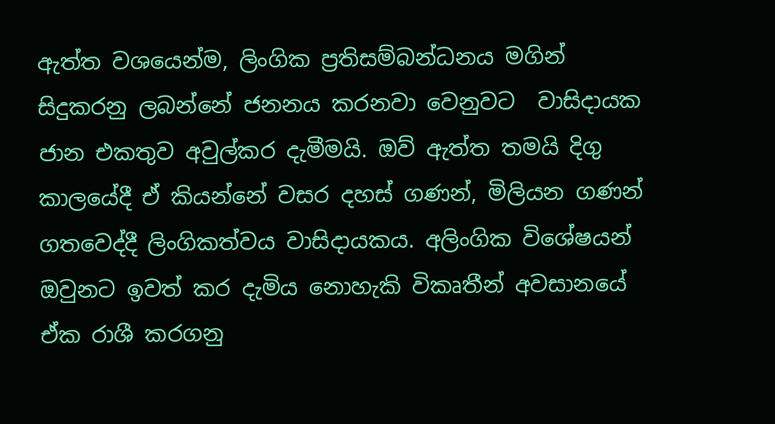ඇත්ත වශයෙන්ම, ලිංගික ප්‍රතිසම්බන්ධනය මගින් සිදුකරනු ලබන්නේ ජනනය කරනවා වෙනුවට  වාසිදායක ජාන එකතුව අවුල්කර දැමීමයි. ඔව් ඇත්ත තමයි දිගු කාලයේදී ඒ කියන්නේ වසර දහස් ගණන්, මිලියන ගණන් ගතවෙද්දී ලිංගිකත්වය වාසිදායකය. අලිංගික විශේෂයන් ඔවුනට ඉවත් කර දැමිය නොහැකි විකෘතීන් අවසානයේ ඒක රාශී කරගනු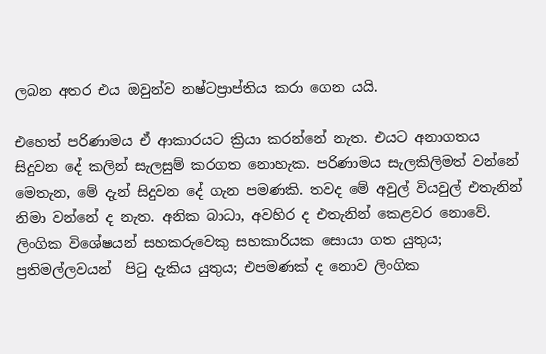ලබන අතර එය ඔවුන්ව නෂ්ටප්‍රාප්තිය කරා ගෙන යයි.

එහෙත් පරිණාමය ඒ ආකාරයට ක්‍රියා කරන්නේ නැත. එයට අනාගතය සිදුවන දේ කලින් සැලසුම් කරගත නොහැක. පරිණාමය සැලකිලිමත් වන්නේ මෙතැන, මේ දැන් සිදුවන දේ ගැන පමණකි. තවද මේ අවුල් වියවුල් එතැනින් නිමා වන්නේ ද නැත. අනික බාධා, අවහිර ද එතැනින් කෙළවර නොවේ. ලිංගික විශේෂයන් සහකරුවෙකු සහකාරියක සොයා ගත යුතුය; ප්‍රතිමල්ලවයන්  පිටු දැකිය යුතුය; එපමණක් ද නොව ලිංගික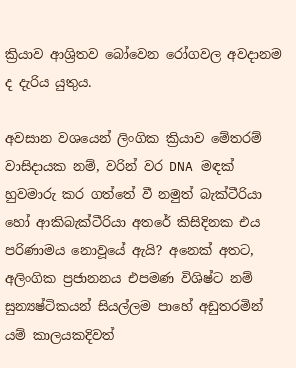ක්‍රියාව ආශ්‍රිතව බෝවෙන රෝගවල අවදානම ද දැරිය යුතුය.

අවසාන වශයෙන් ලිංගික ක්‍රියාව මේතරම් වාසිදායක නම්, වරින් වර DNA මඳක් හුවමාරු කර ගත්තේ වී නමුත් බැක්ටීරියා හෝ ආකිබැක්ටීරියා අතරේ කිසිදිනක එය පරිණාමය නොවූයේ ඇයි? අනෙක් අතට, අලිංගික ප්‍රජානනය එපමණ විශිෂ්ට නම් සුන්‍යෂ්ටිකයන් සියල්ලම පාහේ අඩුතරමින් යම් කාලයකදිවත්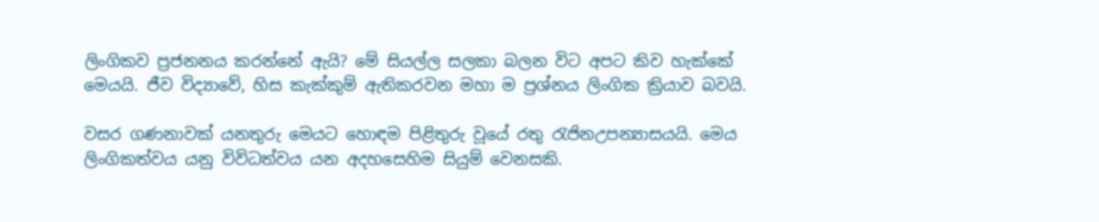ලිංගිකව ප්‍රජනනය කරන්නේ ඇයි? මේ සියල්ල සලකා බලන විට අපට කිව හැක්කේ මෙයයි. ජීව විද්‍යාවේ, හිස කැක්කුම් ඇතිකරවන මහා ම ප්‍රශ්නය ලිංගික ක්‍රියාව බවයි.

වසර ගණනාවක් යනතුරු මෙයට හොඳම පිළිතුරු වූයේ රතු රැජිනඋපන්‍යාසයයි. මෙය ලිංගිකත්වය යනු විවිධත්වය යන අදහසෙහිම සියුම් වෙනසකි.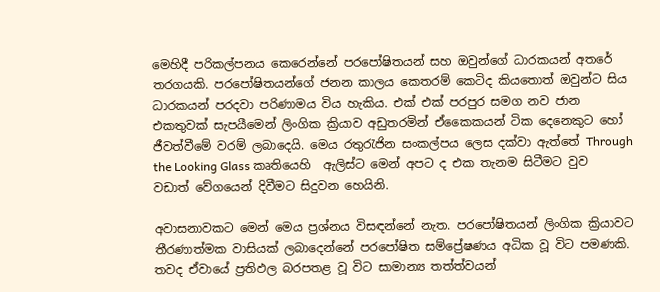මෙහිදී පරිකල්පනය කෙරෙන්නේ පරපෝෂිතයන් සහ ඔවුන්ගේ ධාරකයන් අතරේ තරගයකි. පරපෝෂිතයන්ගේ ජනන කාලය කෙතරම් කෙටිද කියතොත් ඔවුන්ට සිය ධාරකයන් පරදවා පරිණාමය විය හැකිය. එක් එක් පරපුර සමග නව ජාන එකතුවක් සැපයීමෙන් ලිංගික ක්‍රියාව අඩුතරමින් ඒකෛකයන් ටික දෙනෙකුට හෝ ජීවත්වීමේ වරම් ලබාදෙයි. මෙය රතුරැජින සංකල්පය ලෙස දක්වා ඇත්තේ Through the Looking Glass කෘතියෙහි  ඇලිස්ට මෙන් අපට ද එක තැනම සිටීමට වුව වඩාත් වේගයෙන් දිවීමට සිදුවන හෙයිනි.

අවාසනාවකට මෙන් මෙය ප්‍රශ්නය විසඳන්නේ නැත. පරපෝෂිතයන් ලිංගික ක්‍රියාවට තීරණාත්මක වාසියක් ලබාදෙන්නේ පරපෝෂිත සම්ප්‍රේෂණය අධික වූ විට පමණකි. තවද ඒවායේ ප්‍රතිඵල බරපතළ වූ විට සාමාන්‍ය තත්ත්වයන්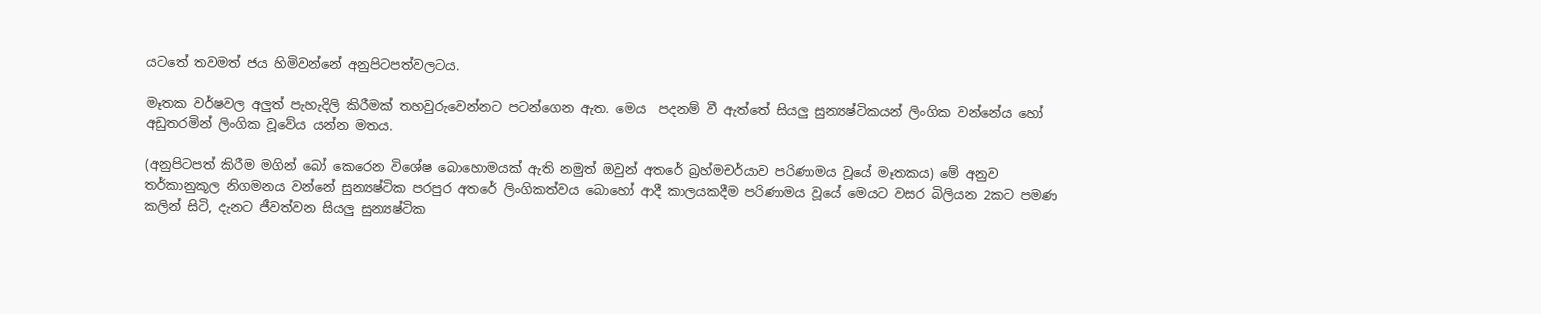යටතේ තවමත් ජය හිමිවන්නේ අනුපිටපත්වලටය.

මෑතක වර්ෂවල අලුත් පැහැදිලි කිරීමක් තහවුරුවෙන්නට පටන්ගෙන ඇත. මෙය  පදනම් වී ඇත්තේ සියලු සුන්‍යෂ්ටිකයන් ලිංගික වන්නේය හෝ අඩුතරමින් ලිංගික වූවේය යන්න මතය.

(අනුපිටපත් කිරීම මගින් බෝ කෙරෙන විශේෂ බොහොමයක් ඇති නමුත් ඔවුන් අතරේ බ්‍රහ්මචර්යාව පරිණාමය වූයේ මෑතකය) මේ අනුව තර්කානුකූල නිගමනය වන්නේ සුන්‍යෂ්ටික පරපුර අතරේ ලිංගිකත්වය බොහෝ ආදී කාලයකදීම පරිණාමය වූයේ මෙයට වසර බිලියන 2කට පමණ කලින් සිටි, දැනට ජීවත්වන සියලු සුන්‍යෂ්ටික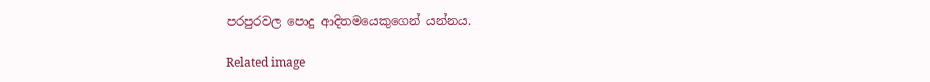පරපුරවල පොදු ආදිතමයෙකුගෙන් යන්නය.

Related image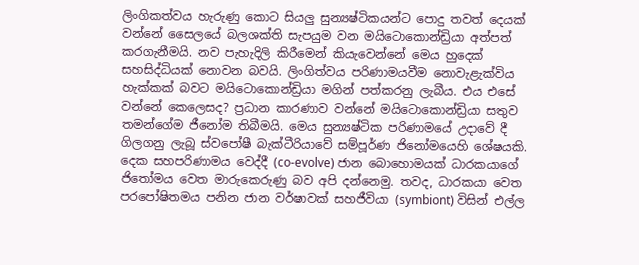ලිංගිකත්වය හැරුණු කොට සියලු සුන්‍යෂ්ටිකයන්ට පොදු තවත් දෙයක් වන්නේ සෛලයේ බලශක්ති සැපයුම වන මයිටොකොන්ඩ්‍රියා අත්පත් කරගැනීමයි. නව පැහැදිලි කිරීමෙන් කියැවෙන්නේ මෙය හුදෙක් සහසිද්ධියක් නොවන බවයි. ලිංගිත්වය පරිණාමයවීම නොවැළැක්විය හැක්කක් බවට මයිටොකොන්ඩ්‍රියා මගින් පත්කරනු ලැබීය. එය එසේ වන්නේ කෙලෙසද? ප්‍රධාන කාරණාව වන්නේ මයිටොකොන්ඩ්‍රියා සතුව තමන්ගේම ජීනෝම තිබීමයි. මෙය සුන්‍යෂ්ටික පරිණාමයේ උදාවේ දී ගිලගනු ලැබූ ස්වපෝෂී බැක්ටීරියාවේ සම්පූර්ණ ජිනෝමයෙහි ශේෂයකි. දෙක සහපරිණාමය වෙද්දී (co-evolve) ජාන බොහොමයක් ධාරකයාගේ ජිතෝමය වෙත මාරුකෙරුණු බව අපි දන්නෙමු. තවද, ධාරකයා වෙත පරපෝෂිතමය පනින ජාන වර්ෂාවක් සහජීවියා (symbiont) විසින් එල්ල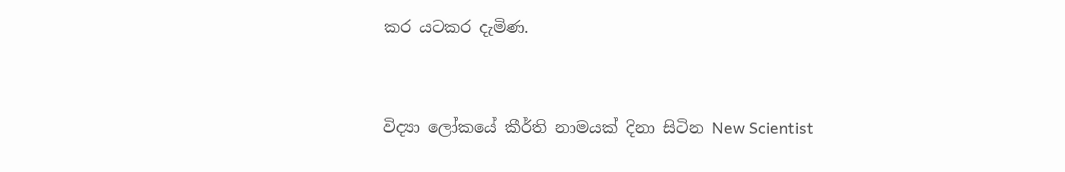කර යටකර දැමිණ.



විද්‍යා ලෝකයේ කීර්ති නාමයක් දිනා සිටින New Scientist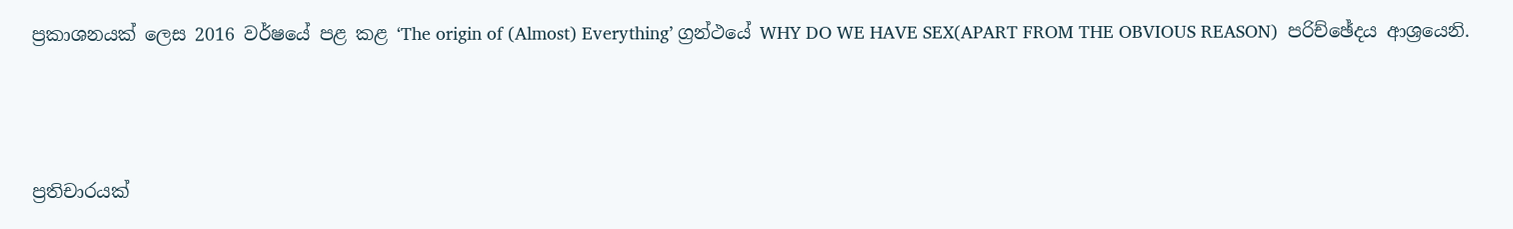ප්‍රකාශනයක් ලෙස 2016 වර්ෂයේ පළ කළ ‘The origin of (Almost) Everything’ ග්‍රන්ථයේ WHY DO WE HAVE SEX(APART FROM THE OBVIOUS REASON)  පරිච්ඡේදය ආශ්‍රයෙනි.



ප්‍රතිචාරයක්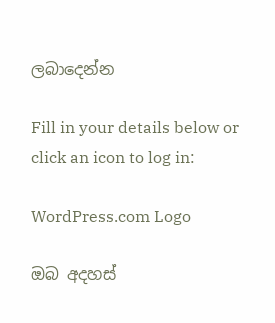ලබාදෙන්න

Fill in your details below or click an icon to log in:

WordPress.com Logo

ඔබ අදහස්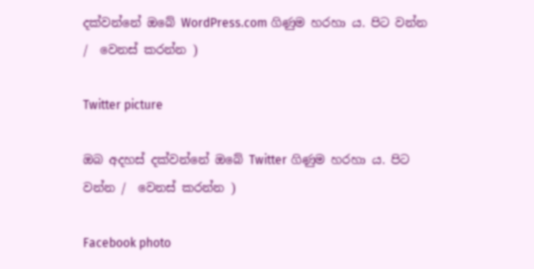දක්වන්නේ ඔබේ WordPress.com ගිණුම හරහා ය. පිට වන්න /  වෙනස් කරන්න )

Twitter picture

ඔබ අදහස් දක්වන්නේ ඔබේ Twitter ගිණුම හරහා ය. පිට වන්න /  වෙනස් කරන්න )

Facebook photo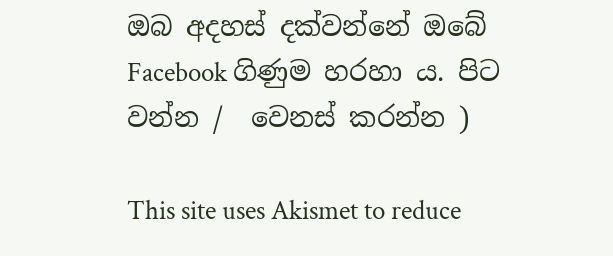ඔබ අදහස් දක්වන්නේ ඔබේ Facebook ගිණුම හරහා ය. පිට වන්න /  වෙනස් කරන්න )

This site uses Akismet to reduce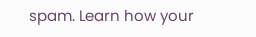spam. Learn how your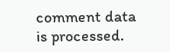comment data is processed.